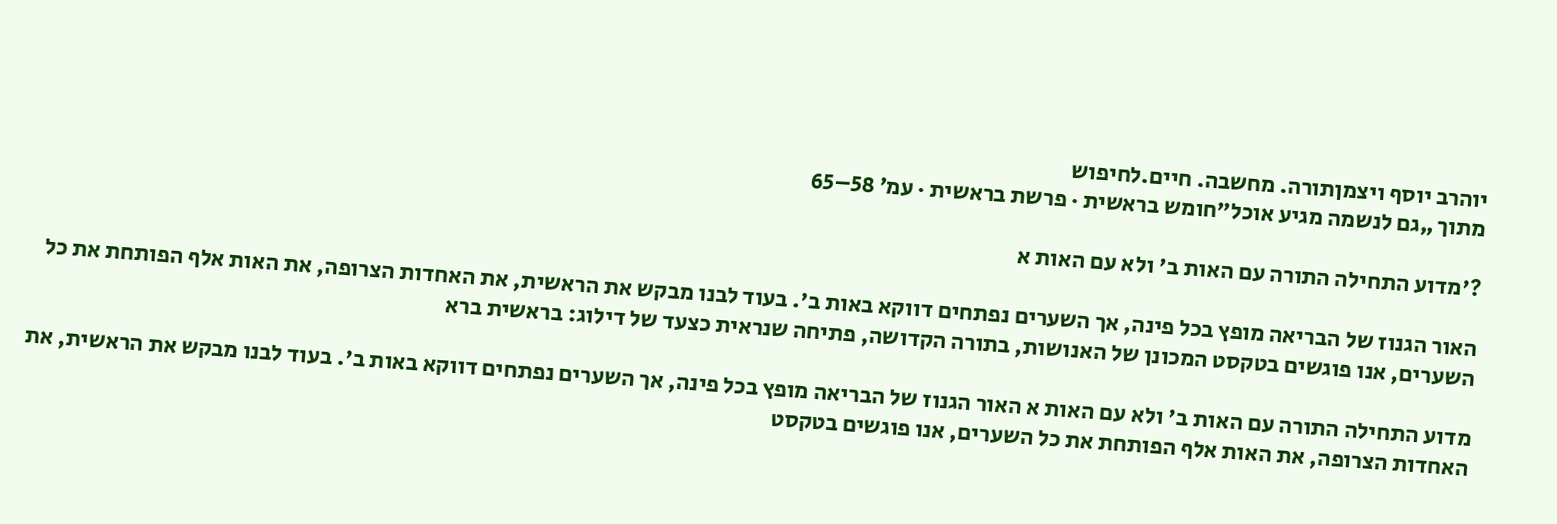יוהרב יוסף ויצמןתורה. מחשבה. חיים.לחיפוש
מתוך „גם לנשמה מגיע אוכל”חומש בראשית · פרשת בראשית · עמ׳ 58–65

?'מדוע התחילה התורה עם האות ב' ולא עם האות א

האור הגנוז של הבריאה מופץ בכל פינה, אך השערים נפתחים דווקא באות ב'. בעוד לבנו מבקש את הראשית, את האחדות הצרופה, את האות אלף הפותחת את כל השערים, אנו פוגשים בטקסט המכונן של האנושות, בתורה הקדושה, פתיחה שנראית כצעד של דילוג: בראשית ברא

מדוע התחילה התורה עם האות ב' ולא עם האות א האור הגנוז של הבריאה מופץ בכל פינה, אך השערים נפתחים דווקא באות ב'. בעוד לבנו מבקש את הראשית, את האחדות הצרופה, את האות אלף הפותחת את כל השערים, אנו פוגשים בטקסט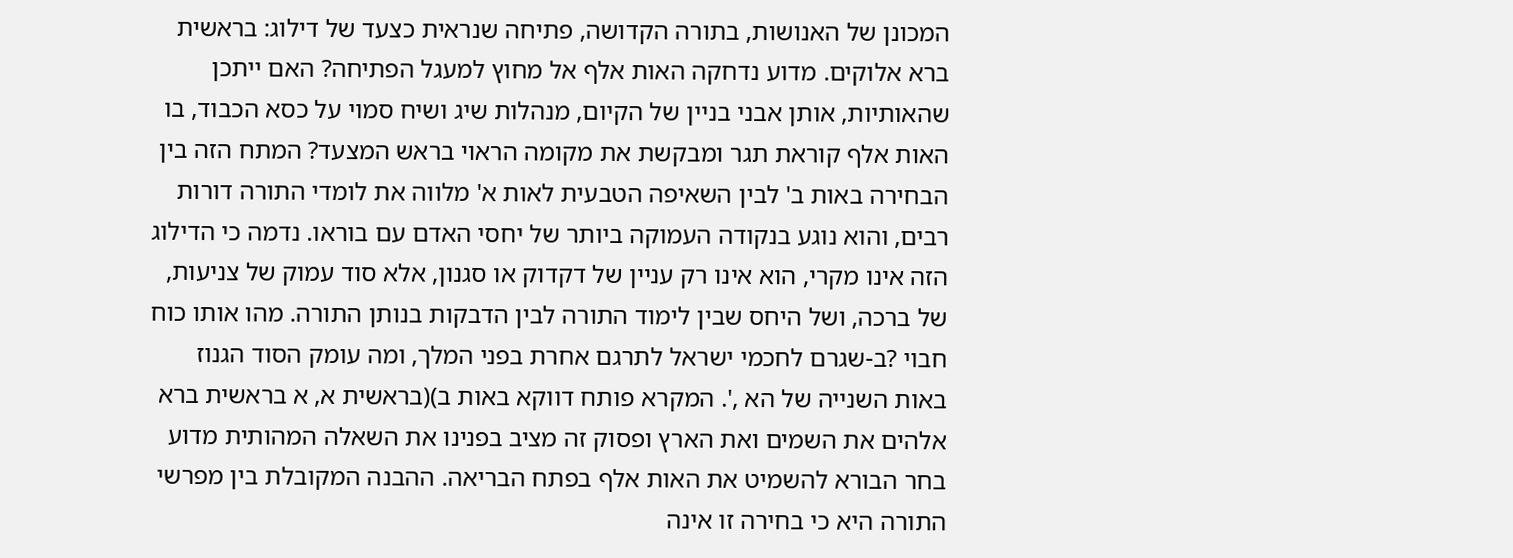המכונן של האנושות, בתורה הקדושה, פתיחה שנראית כצעד של דילוג: בראשית ברא אלוקים. מדוע נדחקה האות אלף אל מחוץ למעגל הפתיחה? האם ייתכן שהאותיות, אותן אבני בניין של הקיום, מנהלות שיג ושיח סמוי על כסא הכבוד, בו האות אלף קוראת תגר ומבקשת את מקומה הראוי בראש המצעד? המתח הזה בין הבחירה באות ב' לבין השאיפה הטבעית לאות א' מלווה את לומדי התורה דורות רבים, והוא נוגע בנקודה העמוקה ביותר של יחסי האדם עם בוראו. נדמה כי הדילוג הזה אינו מקרי, הוא אינו רק עניין של דקדוק או סגנון, אלא סוד עמוק של צניעות, של ברכה, ושל היחס שבין לימוד התורה לבין הדבקות בנותן התורה. מהו אותו כוח חבוי ?ב-שגרם לחכמי ישראל לתרגם אחרת בפני המלך, ומה עומק הסוד הגנוז באות השנייה של הא ,'. המקרא פותח דווקא באות ב)(בראשית א, א בראשית ברא אלהים את השמים ואת הארץ ופסוק זה מציב בפנינו את השאלה המהותית מדוע בחר הבורא להשמיט את האות אלף בפתח הבריאה. ההבנה המקובלת בין מפרשי התורה היא כי בחירה זו אינה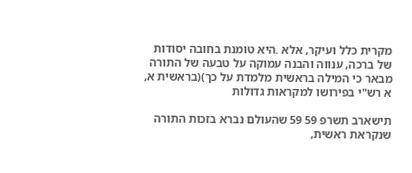מקרית כלל ועיקר, אלא .היא טומנת בחובה יסודות של ברכה, ענווה והבנה עמוקה על טבעה של התורה מבאר כי המילה בראשית מלמדת על כך)(בראשית א, א רש"י בפירושו למקראות גדולות

תישארב תשרפ 59 59 שהעולם נברא בזכות התורה שנקראת ראשית,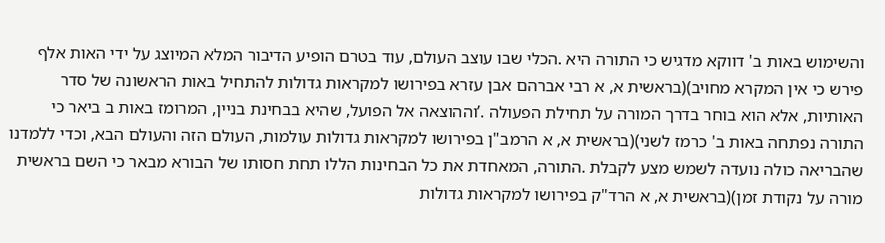והשימוש באות ב' דווקא מדגיש כי התורה היא .הכלי שבו עוצב העולם, עוד בטרם הופיע הדיבור המלא המיוצג על ידי האות אלף פירש כי אין המקרא מחויב)(בראשית א, א רבי אברהם אבן עזרא בפירושו למקראות גדולות להתחיל באות הראשונה של סדר האותיות, אלא הוא בוחר בדרך המורה על תחילת הפעולה .’וההוצאה אל הפועל, שהיא בבחינת בניין, המרומז באות ב ביאר כי התורה נפתחה באות ב' כרמז לשני)(בראשית א, א הרמב"ן בפירושו למקראות גדולות עולמות, העולם הזה והעולם הבא, וכדי ללמדנו שהבריאה כולה נועדה לשמש מצע לקבלת .התורה, המאחדת את כל הבחינות הללו תחת חסותו של הבורא מבאר כי השם בראשית מורה על נקודת זמן)(בראשית א, א הרד"ק בפירושו למקראות גדולות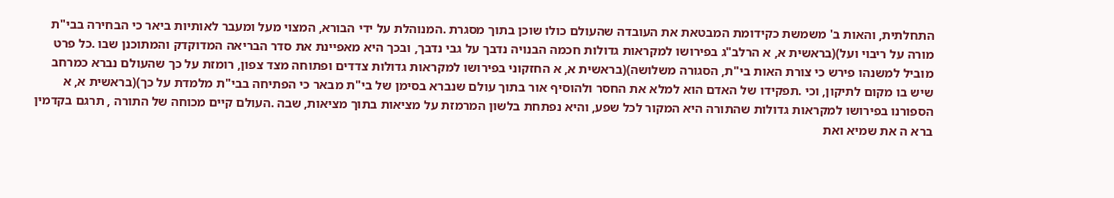התחלתית, והאות ב' משמשת כקידומת המבטאת את העובדה שהעולם כולו שוכן בתוך מסגרת .המנוהלת על ידי הבורא, המצוי מעל ומעבר לאותיות ביאר כי הבחירה בבי"ת מורה על ריבוי ועל)(בראשית א, א הרלב"ג בפירושו למקראות גדולות חכמה הבנויה נדבך על גבי נדבך, ובכך היא מאפיינת את סדר הבריאה המדוקדק והמתוכנן שבו .כל פרט מוביל למשנהו פירש כי צורת האות בי"ת, הסגורה משלושה)(בראשית א, א החזקוני בפירושו למקראות גדולות צדדים ופתוחה מצד צפון, רומזת על כך שהעולם נברא כמרחב שיש בו מקום לתיקון, וכי .תפקידו של האדם הוא למלא את החסר ולהוסיף אור בתוך עולם שנברא בסימן של בי"ת מבאר כי הפתיחה בבי"ת מלמדת על כך)(בראשית א, א הספורנו בפירושו למקראות גדולות שהתורה היא המקור לכל שפע, והיא נפתחת בלשון המרמזת על מציאות בתוך מציאות, שבה .העולם קיים מכוחה של התורה , תרגם בקדמין ברא ה את שמיא ואת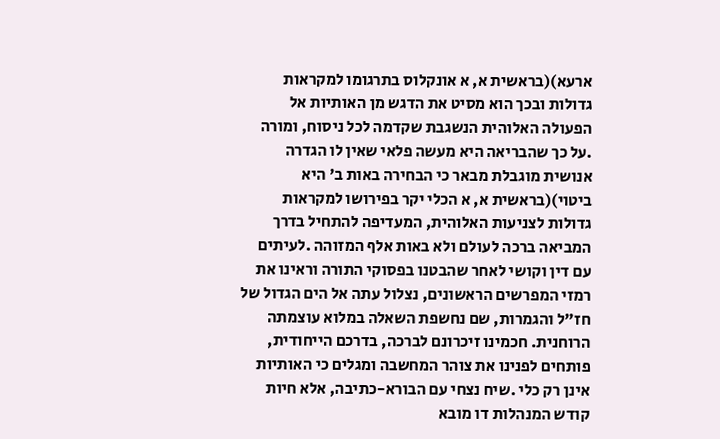ארעא)(בראשית א, א אונקלוס בתרגומו למקראות גדולות ובכך הוא מסיט את הדגש מן האותיות אל הפעולה האלוהית הנשגבת שקדמה לכל ניסוח, ומורה .על כך שהבריאה היא מעשה פלאי שאין לו הגדרה אנושית מוגבלת מבאר כי הבחירה באות ב' היא ביטוי)(בראשית א, א הכלי יקר בפירושו למקראות גדולות לצניעות האלוהית, המעדיפה להתחיל בדרך המביאה ברכה לעולם ולא באות אלף המזוהה .לעיתים עם דין וקושי לאחר שהבטנו בפסוקי התורה וראינו את רמזי המפרשים הראשונים, נצלול עתה אל הים הגדול של חז"ל והגמרות, שם נחשפת השאלה במלוא עוצמתה הרוחנית. חכמינו זיכרונם לברכה, בדרכם הייחודית, פותחים לפנינו את צוהר המחשבה ומגלים כי האותיות אינן רק כלי .שיח נצחי עם הבורא-כתיבה, אלא חיות קודש המנהלות דו מובא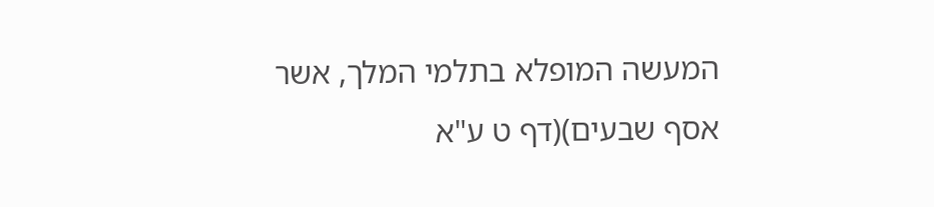המעשה המופלא בתלמי המלך, אשר אסף שבעים)(דף ט ע"א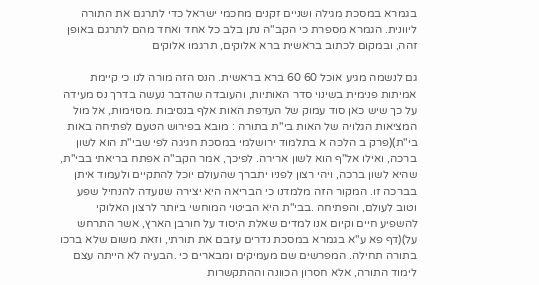בגמרא במסכת מגילה ושניים זקנים מחכמי ישראל כדי לתרגם את התורה ליוונית. הגמרא מספרת כי הקב"ה נתן בלב כל אחד ואחד מהם לתרגם באופן זהה, ובמקום לכתוב בראשית ברא אלוקים, תרגמו אלוקים

גם לנשמה מגיע אוכל 60 60 ברא בראשית. הנס הזה מורה לנו כי קיימת אמיתות פנימית בשינוי סדר האותיות, והעובדה שהדבר נעשה בדרך נס מעידה על כך שיש כאן סוד עמוק של העדפת האות אלף בנסיבות .מסוימות, אל מול המציאות הגלויה של האות בי"ת בתורה : מובא בפירוש הטעם לפתיחה באות בי"ת)(פרק ב הלכה א בתלמוד ירושלמי במסכת חגיגה לפי שבי"ת הוא לשון ברכה, ואילו אל"ף הוא לשון ארירה. לפיכך, אמר הקב"ה אפתח בריאתי בבי"ת, שהיא לשון ברכה, ויהי רצון לפניו יתברך שהעולם יוכל להתקיים ולעמוד איתן בברכה זו. המקור הזה מלמדנו כי הבריאה היא יצירה שנועדה להנחיל שפע וטוב לעולם, והפתיחה .בבי"ת היא הביטוי המוחשי ביותר לרצון האלוקי להשפיע חיים וקיום אנו למדים שאלת היסוד על חורבן הארץ, אשר התרחש על)(דף פא ע"א בגמרא במסכת נדרים עזבם את תורתי, וזאת משום שלא ברכו בתורה תחילה. המפרשים שם מעמיקים ומבארים כי .הבעיה לא הייתה עצם לימוד התורה, אלא חסרון הכוונה וההתקשרות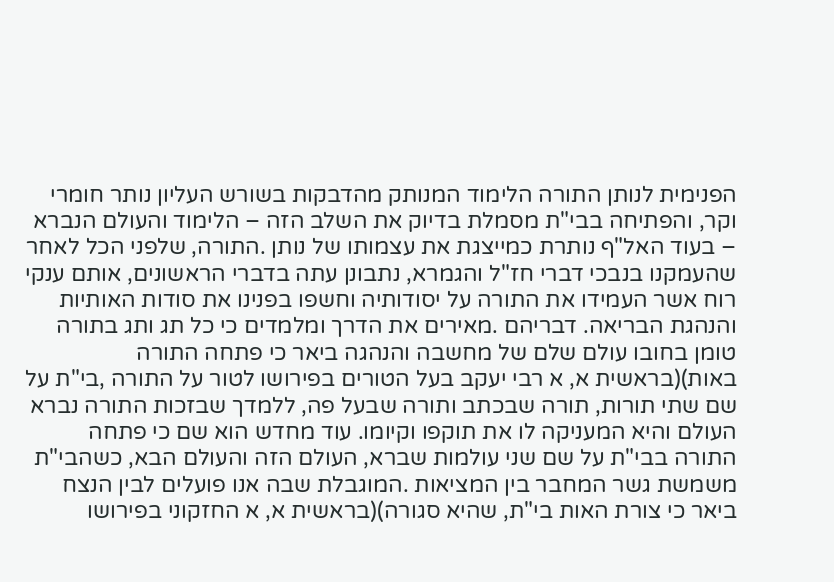הפנימית לנותן התורה הלימוד המנותק מהדבקות בשורש העליון נותר חומרי וקר, והפתיחה בבי"ת מסמלת בדיוק את השלב הזה – הלימוד והעולם הנברא – בעוד האל"ף נותרת כמייצגת את עצמותו של נותן .התורה, שלפני הכל לאחר שהעמקנו בנבכי דברי חז"ל והגמרא, נתבונן עתה בדברי הראשונים, אותם ענקי רוח אשר העמידו את התורה על יסודותיה וחשפו בפנינו את סודות האותיות והנהגת הבריאה. דבריהם .מאירים את הדרך ומלמדים כי כל תג ותג בתורה טומן בחובו עולם שלם של מחשבה והנהגה ביאר כי פתחה התורה באות)(בראשית א, א רבי יעקב בעל הטורים בפירושו לטור על התורה ,בי"ת על שם שתי תורות, תורה שבכתב ותורה שבעל פה, ללמדך שבזכות התורה נברא העולם והיא המעניקה לו את תוקפו וקיומו. עוד מחדש הוא שם כי פתחה התורה בבי"ת על שם שני עולמות שברא, העולם הזה והעולם הבא, כשהבי"ת משמשת גשר המחבר בין המציאות .המוגבלת שבה אנו פועלים לבין הנצח ביאר כי צורת האות בי"ת, שהיא סגורה)(בראשית א, א החזקוני בפירושו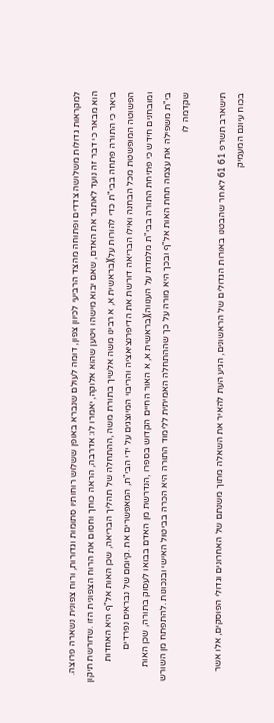למקראות גדולות משלושה צדדים ופתוחה מהצד הרביעי לכיוון צפון, דומה לעולם שנברא באופן ששלוש רוחותיו סתומות וגדורות, ורוח צפונית נשארה פרוצה. הוא מבאר כי דבר זה נועד לאתגר את האדם, שאם יבוא מישהו ויטען שהוא אלוקה, יאמרו לו: אדרבה, הראה כוחך וחסום את הרוח הצפונית הזו .שדורשת תיקון ביאר כי התורה פתחה בבי"ת כדי להורות על)(בראשית א, א רבינו משה אלשיך בתורת משה ,ההתחלה של תהליך הבריאה, שכן האות אל"ף היא האחדות הפשוטה המופשטת מכל הבחנה ואילו הבריאה דורשת את הדיפרנציאציה והריבוי המיוצגים על ידי הבי"ת, המאפשרים את .קיומם של נבראים נפרדים ומובחנים חידש כי פתיחת התורה בבי"ת מלמדת על הענווה)(בראשית א, א האור החיים הקדוש בספרו ,הנדרשת מן האדם בבואו לעסוק בתורה, שכן האות בי"ת משפילה את עצמה תחת האות אל"ף ובכך היא מורה על כך שההתחלה האמיתית ללימוד התורה היא הכרה בביטול האישי ובנכונות .להתפתח מן השורש שקדמה לו

תישארב תשרפ 61 61 לאחר שהבטנו באורות הגדולים של הראשונים, הגיע העת להאיר את השאלה מתוך משנתם של האחרונים וגדולי הפוסקים, אלו אשר בכוח עיונם המעמיק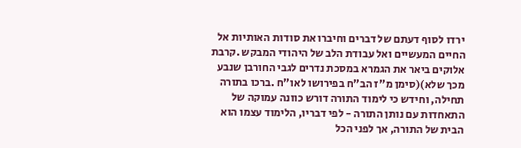ירדו לסוף דעתם של דברים וחיברו את סודות האותיות אל החיים המעשיים ואל עבודת הלב של היהודי המבקש .קרבת אלוקים ביאר את הגמרא במסכת נדרים לגבי החורבן שנבע מכך שלא)(סימן מ"ז הב"ח בפירושו לאו"ח .ברכו בתורה תחילה, וחידש כי לימוד התורה דורש כוונה עמוקה של התאחדות עם נותן התורה - לפי דבריו, הלימוד עצמו הוא הבית של התורה, אך לפני הכל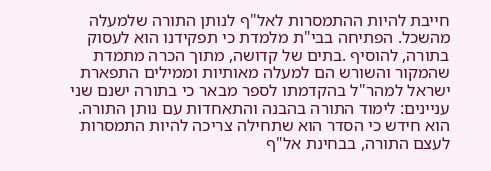חייבת להיות ההתמסרות לאל"ף לנותן התורה שלמעלה מהשכל. הפתיחה בבי"ת מלמדת כי תפקידנו הוא לעסוק בתורה, להוסיף .בתים של קדושה, מתוך הכרה מתמדת שהמקור והשורש הם למעלה מאותיות וממילים התפארת ישראל למהר"ל בהקדמתו לספר מבאר כי בתורה ישנם שני עניינים: לימוד התורה בהבנה והתאחדות עם נותן התורה. הוא חידש כי הסדר הוא שתחילה צריכה להיות התמסרות לעצם התורה, בבחינת אל"ף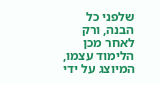שלפני כל הבנה, ורק לאחר מכן הלימוד עצמו, המיוצג על ידי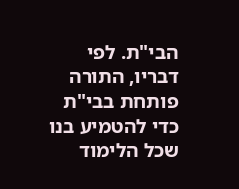הבי"ת. לפי דבריו, התורה פותחת בבי"ת כדי להטמיע בנו שכל הלימוד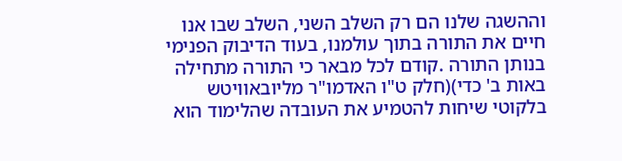וההשגה שלנו הם רק השלב השני, השלב שבו אנו חיים את התורה בתוך עולמנו, בעוד הדיבוק הפנימי בנותן התורה .קודם לכל מבאר כי התורה מתחילה באות ב' כדי)(חלק ט"ו האדמו"ר מליובאוויטש בלקוטי שיחות להטמיע את העובדה שהלימוד הוא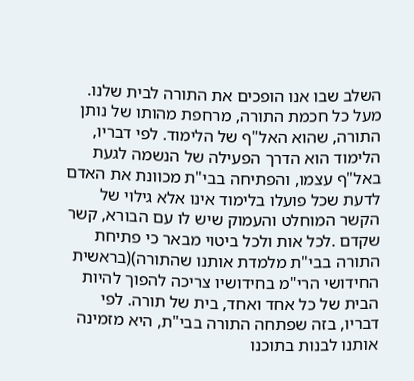השלב שבו אנו הופכים את התורה לבית שלנו. מעל כל חכמת התורה, מרחפת מהותו של נותן התורה, שהוא האל"ף של הלימוד. לפי דבריו, הלימוד הוא הדרך הפעילה של הנשמה לגעת באל"ף עצמו, והפתיחה בבי"ת מכוונת את האדם לדעת שכל פועלו בלימוד אינו אלא גילוי של הקשר המוחלט והעמוק שיש לו עם הבורא, קשר שקדם .לכל אות ולכל ביטוי מבאר כי פתיחת התורה בבי"ת מלמדת אותנו שהתורה)(בראשית החידושי הרי"מ בחידושיו צריכה להפוך להיות הבית של כל אחד ואחד, בית של תורה. לפי דבריו, בזה שפתחה התורה בבי"ת, היא מזמינה אותנו לבנות בתוכנו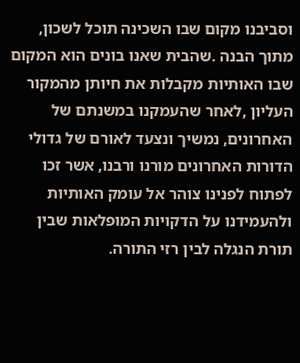וסביבנו מקום שבו השכינה תוכל לשכון, מתוך הבנה .שהבית שאנו בונים הוא המקום שבו האותיות מקבלות את חיותן מהמקור העליון ,לאחר שהעמקנו במשנתם של האחרונים, נמשיך ונצעד לאורם של גדולי הדורות האחרונים מורנו ורבנו, אשר זכו לפתוח לפנינו צוהר אל עומק האותיות ולהעמידנו על הדקויות המופלאות שבין תורת הנגלה לבין רזי התורה.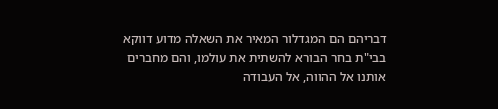דבריהם הם המגדלור המאיר את השאלה מדוע דווקא בבי"ת בחר הבורא להשתית את עולמו, והם מחברים אותנו אל ההווה, אל העבודה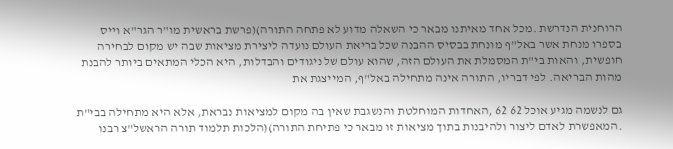הרוחנית הנדרשת .מכל אחד מאיתנו מבאר כי השאלה מדוע לא פתחה התורה)(פרשת בראשית מו"ר הגר"א וייס בספרו מנחת אשר באל"ף מונחת בבסיס ההבנה שכל בריאת העולם נועדה ליצירת מציאות שבה יש מקום לבחירה חופשית, והאות בי"ת המסמלת את העולם הזה, שהוא עולם של ניגודים והבדלות, היא הכלי המתאים ביותר להבנת מהות הבריאה. לפי דבריו, התורה אינה מתחילה באל"ף, המייצגת את

גם לנשמה מגיע אוכל 62 62 ,האחדות המוחלטת והנשגבת שאין בה מקום למציאות נבראת, אלא היא מתחילה בבי"ת .המאפשרת לאדם ליצור ולהיבנות בתוך מציאות זו מבאר כי פתיחת התורה)(הלכות תלמוד תורה הראשל"צ רבנו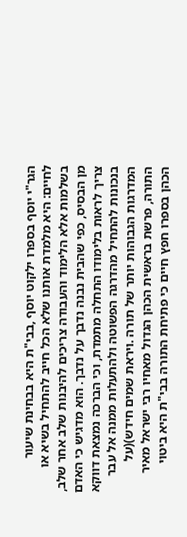הגר"י יוסף בספרו ילקוט יוסף ,בבי"ת היא בבחינת שיעור לחיים: היא מלמדת אותנו שלא הכל חייב להתחיל בשיא או בשלמות אלא הלימוד והעבודה צריכים להיבנות שלב אחר שלב, מן הבסיס, כפי שהבית נבנה נדבך על נדבך. הוא מדגיש כי האדם צריך לראות בלימודו התחלה מתמדת, וכי הברכה נמצאת דווקא בנכונות להתחיל מהדרגה הפשוטה ולהתעלות ממנה אל עבר המדרגות הגבוהות יותר של תורה .ויראת שמים חידש)(על התורה, פרשת בראשית הכהן הגדול מאחיו רבי ישראל מאיר הכהן בספרו חפץ חיים כי פתיחת התורה בבי"ת היא ביטוי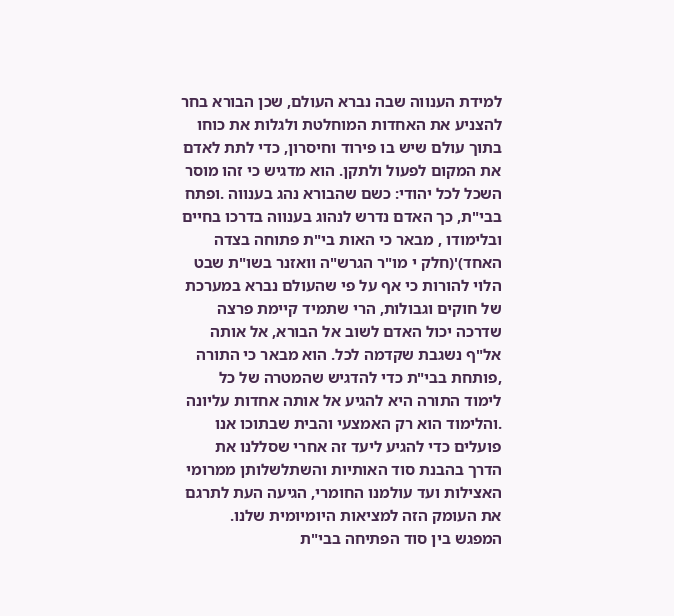למידת הענווה שבה נברא העולם, שכן הבורא בחר להצניע את האחדות המוחלטת ולגלות את כוחו בתוך עולם שיש בו פירוד וחיסרון, כדי לתת לאדם את המקום לפעול ולתקן. הוא מדגיש כי זהו מוסר השכל לכל יהודי: כשם שהבורא נהג בענווה .ופתח בבי"ת, כך האדם נדרש לנהוג בענווה בדרכו בחיים ובלימודו , מבאר כי האות בי"ת פתוחה בצדה האחד)'(חלק י מו"ר הגרש"ה וואזנר בשו"ת שבט הלוי להורות כי אף על פי שהעולם נברא במערכת של חוקים וגבולות, הרי שתמיד קיימת פרצה שדרכה יכול האדם לשוב אל הבורא, אל אותה אל"ף נשגבת שקדמה לכל. הוא מבאר כי התורה ,פותחת בבי"ת כדי להדגיש שהמטרה של כל לימוד התורה היא להגיע אל אותה אחדות עליונה .והלימוד הוא רק האמצעי והבית שבתוכו אנו פועלים כדי להגיע ליעד זה אחרי שסללנו את הדרך בהבנת סוד האותיות והשתלשלותן ממרומי האצילות ועד עולמנו החומרי, הגיעה העת לתרגם את העומק הזה למציאות היומיומית שלנו. המפגש בין סוד הפתיחה בבי"ת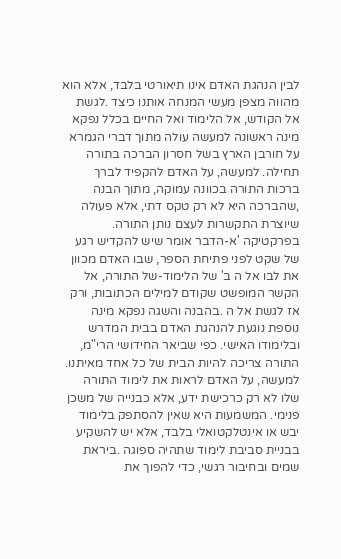לבין הנהגת האדם אינו תיאורטי בלבד, אלא הוא מהווה מצפן מעשי המנחה אותנו כיצד .לגשת אל הקודש, אל הלימוד ואל החיים בכלל נפקא מינה ראשונה למעשה עולה מתוך דברי הגמרא על חורבן הארץ בשל חסרון הברכה בתורה תחילה. למעשה, על האדם להקפיד לברך ברכות התורה בכוונה עמוקה, מתוך הבנה ,שהברכה היא לא רק טקס דתי, אלא פעולה שיוצרת התקשרות לעצם נותן התורה. בפרקטיקה 'א-הדבר אומר שיש להקדיש רגע של שקט לפני פתיחת הספר, שבו האדם מכוון את לבו אל ה ב' של הלימוד-של התורה, אל הקשר המופשט שקודם למילים הכתובות, ורק אז לגשת אל ה .בהבנה והשגה נפקא מינה נוספת נוגעת להנהגת האדם בבית המדרש ובלימודו האישי. כפי שביאר החידושי הרי"מ, התורה צריכה להיות הבית של כל אחד מאיתנו. למעשה, על האדם לראות את לימוד התורה שלו לא רק כרכישת ידע, אלא כבנייה של משכן פנימי. המשמעות היא שאין להסתפק בלימוד יבש או אינטלקטואלי בלבד, אלא יש להשקיע בבניית סביבת לימוד שתהיה ספוגה .ביראת שמים ובחיבור רגשי, כדי להפוך את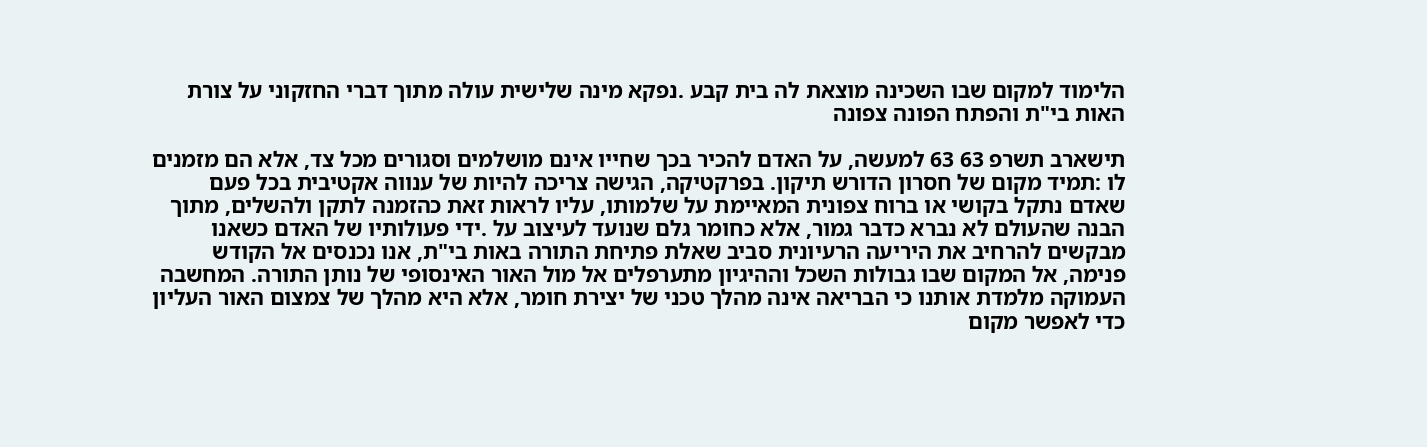הלימוד למקום שבו השכינה מוצאת לה בית קבע .נפקא מינה שלישית עולה מתוך דברי החזקוני על צורת האות בי"ת והפתח הפונה צפונה

תישארב תשרפ 63 63 למעשה, על האדם להכיר בכך שחייו אינם מושלמים וסגורים מכל צד, אלא הם מזמנים לו :תמיד מקום של חסרון הדורש תיקון. בפרקטיקה, הגישה צריכה להיות של ענווה אקטיבית בכל פעם שאדם נתקל בקושי או ברוח צפונית המאיימת על שלמותו, עליו לראות זאת כהזמנה לתקן ולהשלים, מתוך הבנה שהעולם לא נברא כדבר גמור, אלא כחומר גלם שנועד לעיצוב על .ידי פעולותיו של האדם כשאנו מבקשים להרחיב את היריעה הרעיונית סביב שאלת פתיחת התורה באות בי"ת, אנו נכנסים אל הקודש פנימה, אל המקום שבו גבולות השכל וההיגיון מתערפלים אל מול האור האינסופי של נותן התורה. המחשבה העמוקה מלמדת אותנו כי הבריאה אינה מהלך טכני של יצירת חומר, אלא היא מהלך של צמצום האור העליון כדי לאפשר מקום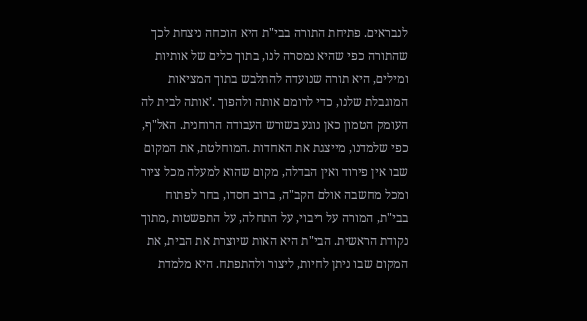לנבראים. פתיחת התורה בבי"ת היא הוכחה ניצחת לכך שהתורה כפי שהיא נמסרה לנו, בתוך כלים של אותיות ומילים, היא תורה שנועדה להתלבש בתוך המציאות המוגבלת שלנו, כדי לרומם אותה ולהפוך .’אותה לבית לה העומק הטמון כאן נוגע בשורש העבודה הרוחנית. האל"ף, כפי שלמדנו, מייצגת את האחדות .המוחלטת, את המקום שבו אין פירוד ואין הבדלה, מקום שהוא למעלה מכל ציור ומכל מחשבה אולם הקב"ה, ברוב חסדו, בחר לפתוח בבי"ת, המורה על ריבוי, על התחלה, על התפשטות ,מתוך נקודת הראשית. הבי"ת היא האות שיוצרת את הבית, את המקום שבו ניתן לחיות, ליצור ולהתפתח. היא מלמדת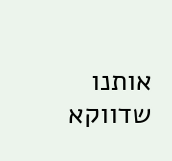אותנו שדווקא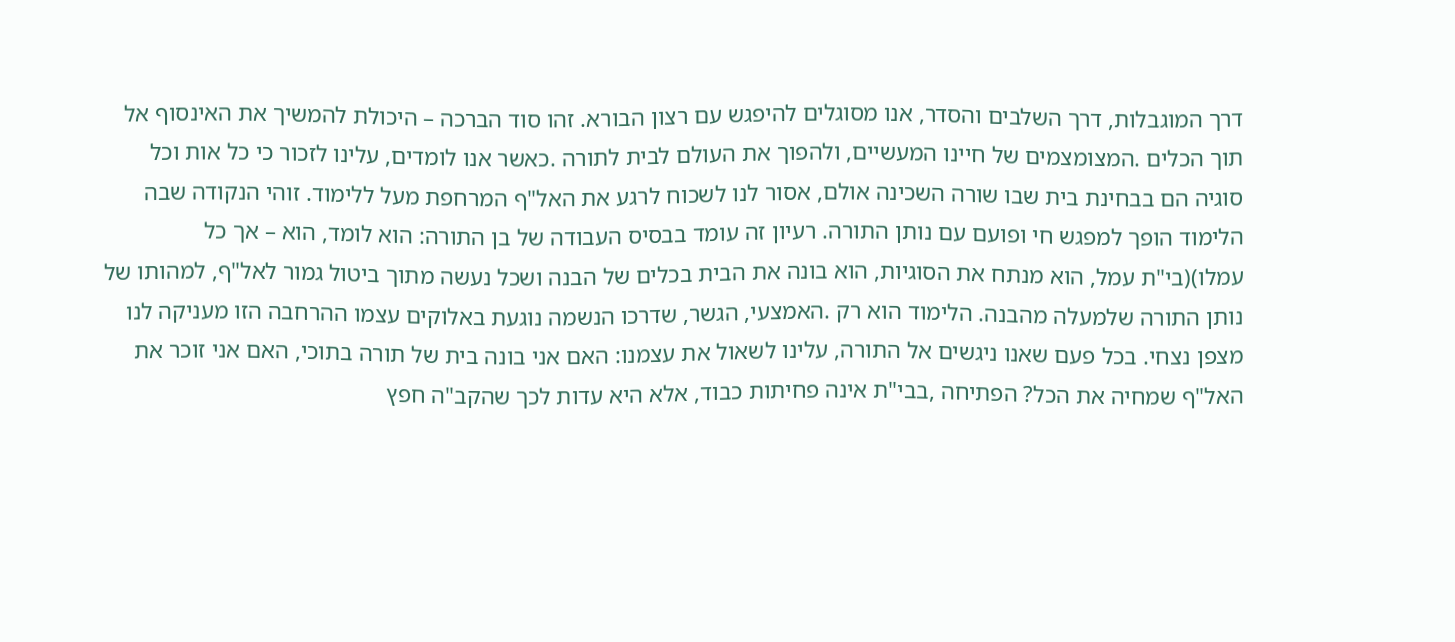דרך המוגבלות, דרך השלבים והסדר, אנו מסוגלים להיפגש עם רצון הבורא. זהו סוד הברכה – היכולת להמשיך את האינסוף אל תוך הכלים .המצומצמים של חיינו המעשיים, ולהפוך את העולם לבית לתורה .כאשר אנו לומדים, עלינו לזכור כי כל אות וכל סוגיה הם בבחינת בית שבו שורה השכינה אולם, אסור לנו לשכוח לרגע את האל"ף המרחפת מעל ללימוד. זוהי הנקודה שבה הלימוד הופך למפגש חי ופועם עם נותן התורה. רעיון זה עומד בבסיס העבודה של בן התורה: הוא לומד, הוא – אך כל עמלו)(בי"ת עמל, הוא מנתח את הסוגיות, הוא בונה את הבית בכלים של הבנה ושכל נעשה מתוך ביטול גמור לאל"ף, למהותו של נותן התורה שלמעלה מהבנה. הלימוד הוא רק .האמצעי, הגשר, שדרכו הנשמה נוגעת באלוקים עצמו ההרחבה הזו מעניקה לנו מצפן נצחי. בכל פעם שאנו ניגשים אל התורה, עלינו לשאול את עצמנו: האם אני בונה בית של תורה בתוכי, האם אני זוכר את האל"ף שמחיה את הכל? הפתיחה ,בבי"ת אינה פחיתות כבוד, אלא היא עדות לכך שהקב"ה חפץ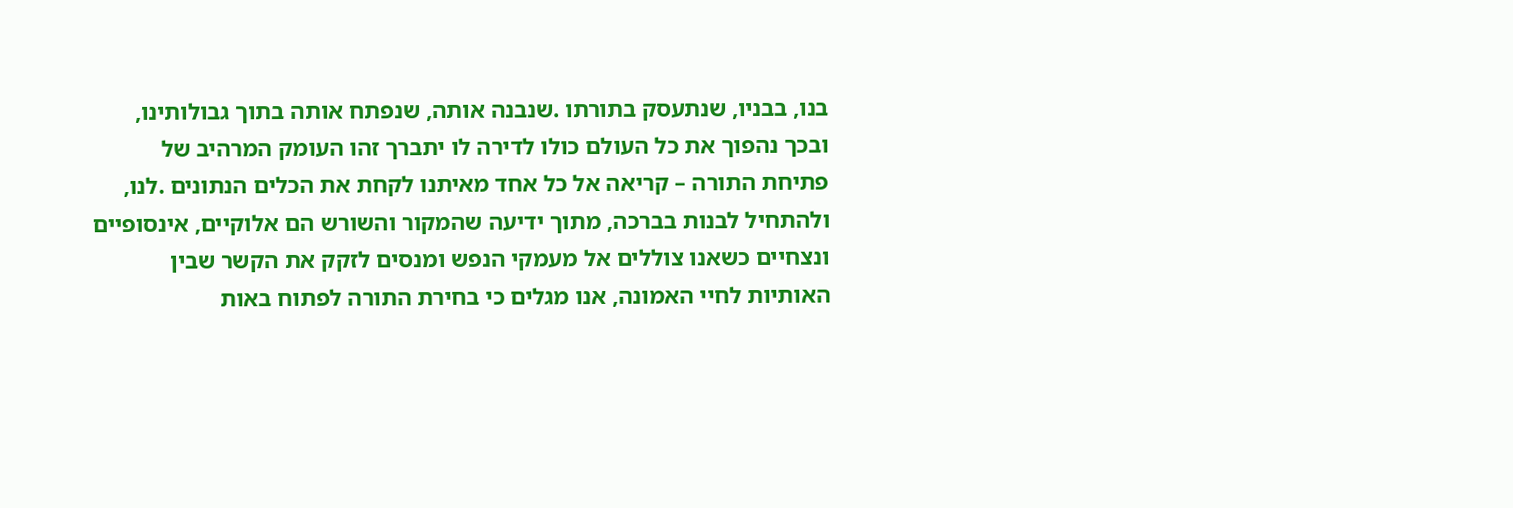בנו, בבניו, שנתעסק בתורתו .שנבנה אותה, שנפתח אותה בתוך גבולותינו, ובכך נהפוך את כל העולם כולו לדירה לו יתברך זהו העומק המרהיב של פתיחת התורה – קריאה אל כל אחד מאיתנו לקחת את הכלים הנתונים .לנו, ולהתחיל לבנות בברכה, מתוך ידיעה שהמקור והשורש הם אלוקיים, אינסופיים ונצחיים כשאנו צוללים אל מעמקי הנפש ומנסים לזקק את הקשר שבין האותיות לחיי האמונה, אנו מגלים כי בחירת התורה לפתוח באות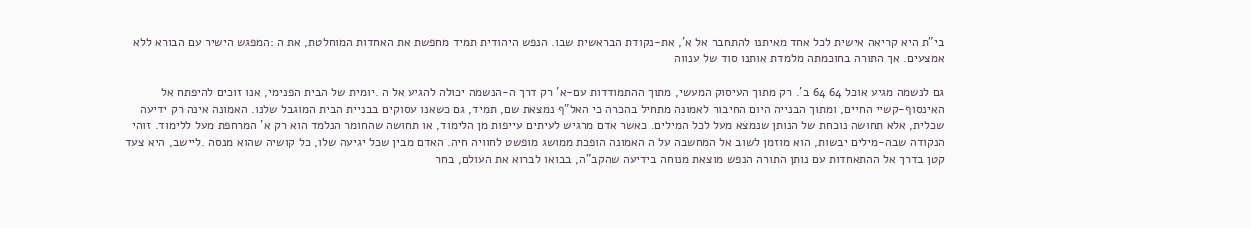בי"ת היא קריאה אישית לכל אחד מאיתנו להתחבר אל א', את-נקודת הבראשית שבו. הנפש היהודית תמיד מחפשת את האחדות המוחלטת, את ה :המפגש הישיר עם הבורא ללא אמצעים. אך התורה בחוכמתה מלמדת אותנו סוד של ענווה

גם לנשמה מגיע אוכל 64 64 ב'. רק מתוך העיסוק המעשי, מתוך ההתמודדות עם-א' רק דרך ה-הנשמה יכולה להגיע אל ה .יומית של הבית הפנימי, אנו זוכים להיפתח אל האינסוף-קשיי החיים, ומתוך הבנייה היום החיבור לאמונה מתחיל בהכרה כי האל"ף נמצאת שם, תמיד, גם כשאנו עסוקים בבניית הבית המוגבל שלנו. האמונה אינה רק ידיעה שכלית, אלא תחושה נוכחת של הנותן שנמצא מעל לכל המילים. כאשר אדם מרגיש לעיתים עייפות מן הלימוד, או תחושה שהחומר הנלמד הוא רק א' המרחפת מעל ללימוד. זוהי הנקודה שבה-מילים יבשות, הוא מוזמן לשוב אל המחשבה על ה האמונה הופכת ממושג מופשט לחוויה חיה. האדם מבין שכל יגיעה שלו, כל קושיה שהוא מנסה .ליישב, היא צעד קטן בדרך אל ההתאחדות עם נותן התורה הנפש מוצאת מנוחה בידיעה שהקב"ה, בבואו לברוא את העולם, בחר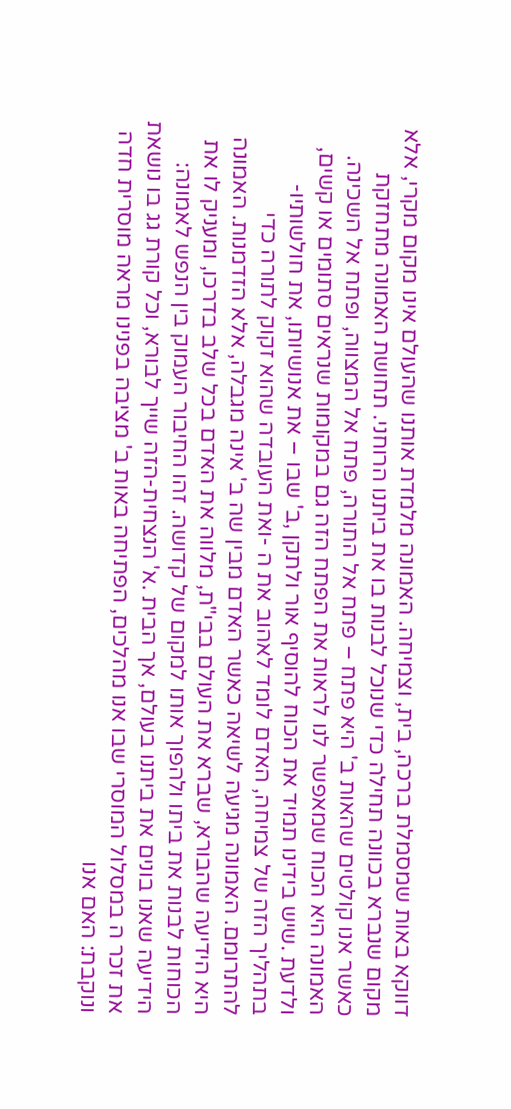דווקא באות שמסמלת ברכה, בית, וצמיחה. האמונה מלמדת אותנו שהעולם אינו מקום מקרי, אלא מקום שנברא בכוונה תחילה כדי שנוכל לבנות בו את ביתנו הרוחני. תחושת האמונה מתחזקת כאשר אנו קולטים שהאות ב' היא פתח – פתח אל התורה, פתח אל המצווה, ופתח אל השכינה. האמונה היא הכוח שמאפשר לנו לראות את הפתח הזה גם במקומות שנראים סתומים או קשים, ולדעת .שיש בידינו תמיד את הכוח להוסיף אור ולתקן ,ב' שבו – את אנושיותו, את חולשותיו-בתהליך הזה של צמיחה, האדם לומד לאהוב את ה -ואת העובדה שהוא זקוק לתורה כדי להתרומם. האמונה מגיעה לשיאה כאשר האדם מבין שה ב' אינה מגבלה, אלא הזדמנות. האמונה היא הידיעה שהבורא, שברא את העולם בבי"ת, מלווה את האדם בכל שלב בדרכו, ומעניק לו את הכוחות לבנות את ביתו ולהפוך אותו למקום של קדושה. זהו החיבור העמוק בין הנפש לאמונה: הידיעה שאנו בונים את ביתנו בעולם, אך הבית .א' הנצחית-הזה שייך לבורא, וכל קורת גג בו נושאת את זכר ה במסלול המוסרי שבו אנו מהלכים, הפתיחה באות ב' מציבה בפנינו מראה מוסרית חדה ונוקבת: האם אנו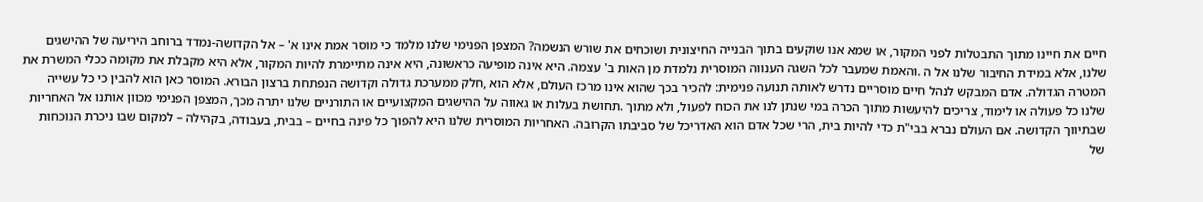חיים את חיינו מתוך התבטלות לפני המקור, או שמא אנו שוקעים בתוך הבנייה החיצונית ושוכחים את שורש הנשמה? המצפן הפנימי שלנו מלמד כי מוסר אמת אינו א' – אל הקדושה-נמדד ברוחב היריעה של ההישגים שלנו, אלא במידת החיבור שלנו אל ה .והאמת שמעבר לכל השגה הענווה המוסרית נלמדת מן האות ב' עצמה. היא אינה מופיעה כראשונה, היא אינה מתיימרת להיות המקור, אלא היא מקבלת את מקומה ככלי המשרת את המטרה הגדולה. אדם המבקש לנהל חיים מוסריים נדרש לאותה תנועה פנימית: להכיר בכך שהוא אינו מרכז העולם, אלא הוא ,חלק ממערכת גדולה וקדושה הנפתחת ברצון הבורא. המוסר כאן הוא להבין כי כל עשייה שלנו כל פעולה או לימוד, צריכים להיעשות מתוך הכרה במי שנתן לנו את הכוח לפעול, ולא מתוך .תחושת בעלות או גאווה על ההישגים המקצועיים או התורניים שלנו יתרה מכך, המצפן הפנימי מכוון אותנו אל האחריות שבתיווך הקדושה. אם העולם נברא בבי"ת כדי להיות בית, הרי שכל אדם הוא האדריכל של סביבתו הקרובה. האחריות המוסרית שלנו היא להפוך כל פינה בחיים – בבית, בעבודה, בקהילה – למקום שבו ניכרת הנוכחות של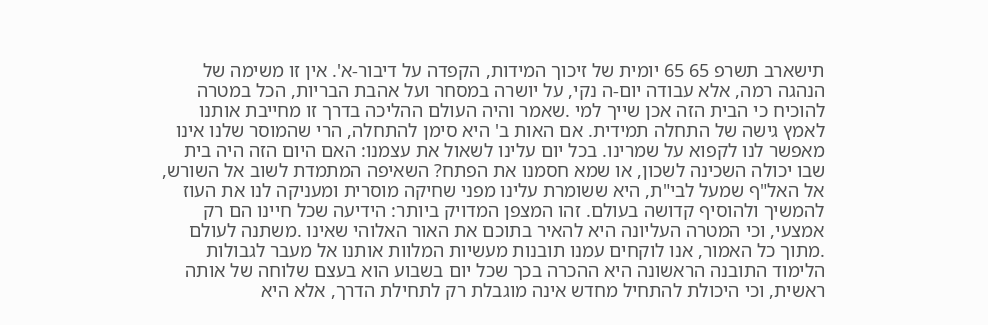תישארב תשרפ 65 65 יומית של זיכוך המידות, הקפדה על דיבור-א'. אין זו משימה של הנהגה רמה, אלא עבודה יום-ה נקי, על יושרה במסחר ועל אהבת הבריות, הכל במטרה להוכיח כי הבית הזה אכן שייך למי .שאמר והיה העולם ההליכה בדרך זו מחייבת אותנו לאמץ גישה של התחלה תמידית. אם האות ב' היא סימן להתחלה, הרי שהמוסר שלנו אינו מאפשר לנו לקפוא על שמרינו. בכל יום עלינו לשאול את עצמנו: האם היום הזה היה בית שבו יכולה השכינה לשכון, או שמא חסמנו את הפתח? השאיפה המתמדת לשוב אל השורש, אל האל"ף שמעל לבי"ת, היא ששומרת עלינו מפני שחיקה מוסרית ומעניקה לנו את העוז להמשיך ולהוסיף קדושה בעולם. זהו המצפן המדויק ביותר: הידיעה שכל חיינו הם רק אמצעי, וכי המטרה העליונה היא להאיר בתוכם את האור האלוהי שאינו .משתנה לעולם .מתוך כל האמור, אנו לוקחים עמנו תובנות מעשיות המלוות אותנו אל מעבר לגבולות הלימוד התובנה הראשונה היא ההכרה בכך שכל יום בשבוע הוא בעצם שלוחה של אותה ראשית, וכי היכולת להתחיל מחדש אינה מוגבלת רק לתחילת הדרך, אלא היא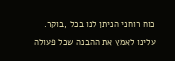כוח רוחני הניתן לנו בכל ,בוקר. עלינו לאמץ את ההבנה שכל פעולה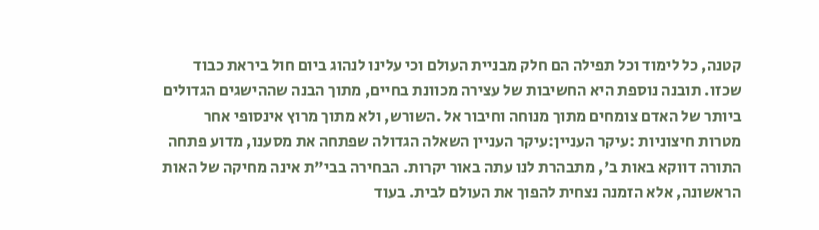קטנה, כל לימוד וכל תפילה הם חלק מבניית העולם וכי עלינו לנהוג ביום חול ביראת כבוד שכזו. תובנה נוספת היא החשיבות של עצירה מכוונת בחיים, מתוך הבנה שההישגים הגדולים ביותר של האדם צומחים מתוך מנוחה וחיבור אל .השורש, ולא מתוך מרוץ אינסופי אחר מטרות חיצוניות :עיקר העניין:עיקר העניין השאלה הגדולה שפתחה את מסענו, מדוע פתחה התורה דווקא באות ב', מתבהרת לנו עתה באור יקרות. הבחירה בבי"ת אינה מחיקה של האות הראשונה, אלא הזמנה נצחית להפוך את העולם לבית. בעוד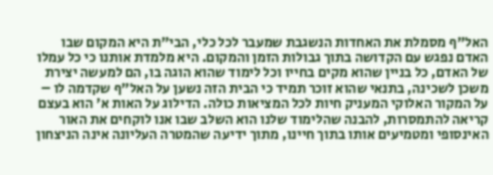האל"ף מסמלת את האחדות הנשגבת שמעבר לכל כלי, הבי"ת היא המקום שבו האדם נפגש עם הקדושה בתוך גבולות הזמן והמקום. היא מלמדת אותנו כי כל עמלו של האדם, כל בניין שהוא מקים בחייו וכל לימוד שהוא הוגה בו, הם למעשה יצירת משכן לשכינה, בתנאי שהוא זוכר תמיד כי הבית הזה נשען על האל"ף שקדמה לו – על המקור האלוקי המעניק חיות לכל המציאות כולה. הדילוג על האות א' הוא בעצם קריאה להתמסרות, להבנה שהלימוד שלנו הוא השלב שבו אנו לוקחים את האור האינסופי ומטמיעים אותו בתוך חיינו, מתוך ידיעה שהמטרה העליונה אינה הניצחון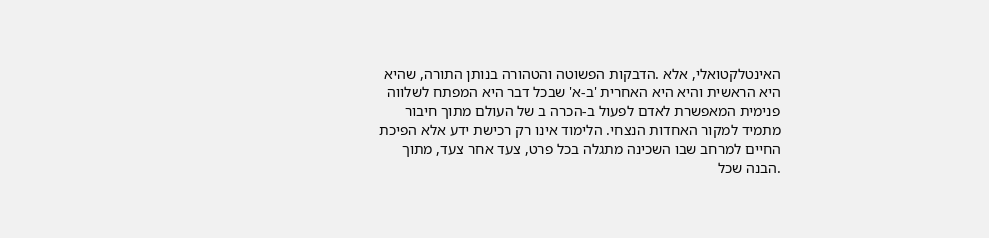האינטלקטואלי, אלא .הדבקות הפשוטה והטהורה בנותן התורה, שהיא היא הראשית והיא היא האחרית 'ב-א' שבכל דבר היא המפתח לשלווה פנימית המאפשרת לאדם לפעול ב-הכרה ב של העולם מתוך חיבור מתמיד למקור האחדות הנצחי. הלימוד אינו רק רכישת ידע אלא הפיכת החיים למרחב שבו השכינה מתגלה בכל פרט, צעד אחר צעד, מתוך .הבנה שכל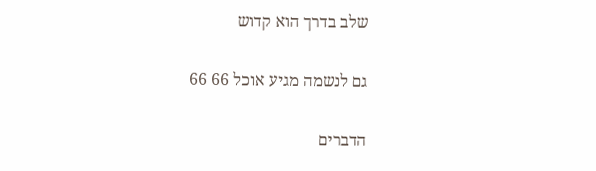שלב בדרך הוא קדוש

גם לנשמה מגיע אוכל 66 66

הדברים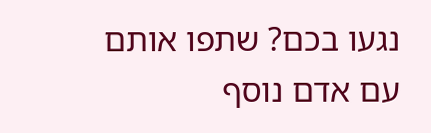נגעו בכם? שתפו אותם עם אדם נוסף